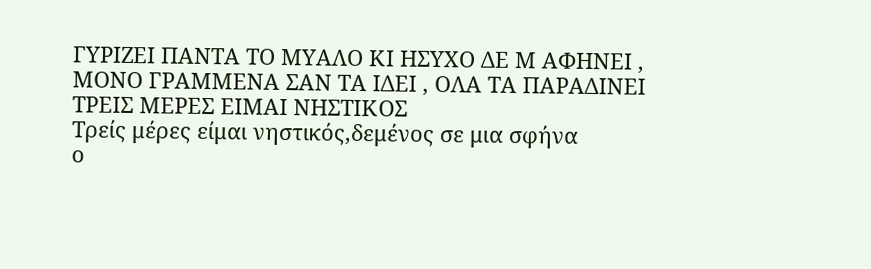ΓΥΡΙΖΕΙ ΠΑΝΤΑ ΤΟ ΜΥΑΛΟ ΚΙ ΗΣΥΧΟ ΔΕ Μ ΑΦΗΝΕΙ ,
ΜΟΝΟ ΓΡΑΜΜΕΝΑ ΣΑΝ ΤΑ ΙΔΕΙ , ΟΛΑ ΤΑ ΠΑΡΑΔΙΝΕΙ
ΤΡΕΙΣ ΜΕΡΕΣ ΕΙΜΑΙ ΝΗΣΤΙΚΟΣ
Τρείς μέρες είμαι νηστικός,δεμένος σε μια σφήνα
ο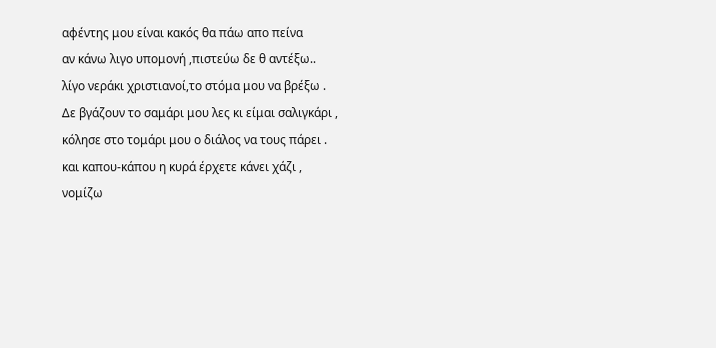αφέντης μου είναι κακός θα πάω απο πείνα
αν κάνω λιγο υπομονή ,πιστεύω δε θ αντέξω..
λίγο νεράκι χριστιανοί,το στόμα μου να βρέξω .
Δε βγάζουν το σαμάρι μου λες κι είμαι σαλιγκάρι ,
κόλησε στο τομάρι μου ο διάλος να τους πάρει .
και καπου-κάπου η κυρά έρχετε κάνει χάζι ,
νομίζω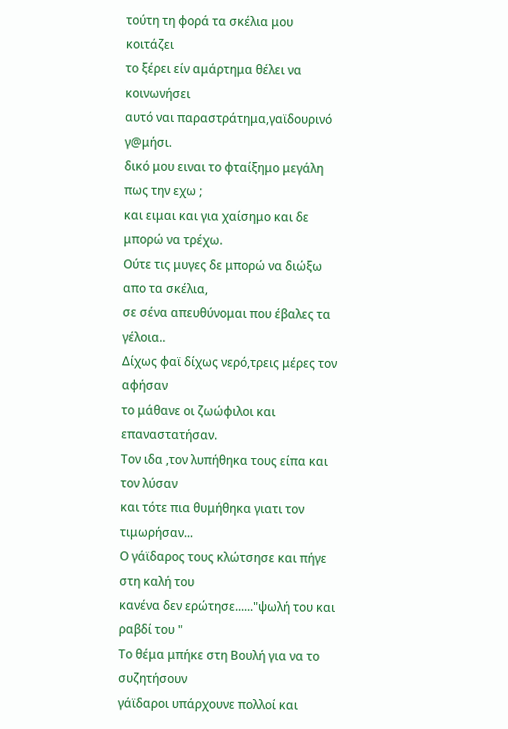τούτη τη φορά τα σκέλια μου κοιτάζει
το ξέρει είν αμάρτημα θέλει να κοινωνήσει
αυτό ναι παραστράτημα,γαϊδουρινό γ@μήσι.
δικό μου ειναι το φταίξημο μεγάλη πως την εχω ;
και ειμαι και για χαίσημο και δε μπορώ να τρέχω.
Ούτε τις μυγες δε μπορώ να διώξω απο τα σκέλια,
σε σένα απευθύνομαι που έβαλες τα γέλοια..
Δίχως φαϊ δίχως νερό,τρεις μέρες τον αφήσαν
το μάθανε οι ζωώφιλοι και επαναστατήσαν.
Τον ιδα ,τον λυπήθηκα τους είπα και τον λύσαν
και τότε πια θυμήθηκα γιατι τον τιμωρήσαν...
Ο γάϊδαρος τους κλώτσησε και πήγε στη καλή του
κανένα δεν ερώτησε......"ψωλή του και ραβδί του "
Το θέμα μπήκε στη Βουλή για να το συζητήσουν
γάϊδαροι υπάρχουνε πολλοί και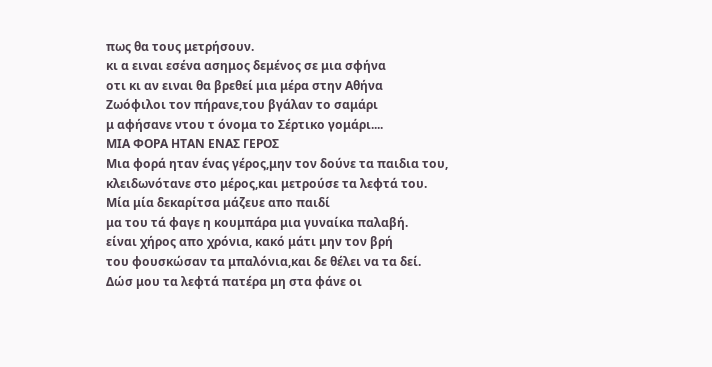πως θα τους μετρήσουν.
κι α ειναι εσένα ασημος δεμένος σε μια σφήνα
οτι κι αν ειναι θα βρεθεί μια μέρα στην Αθήνα
Ζωόφιλοι τον πήρανε,του βγάλαν το σαμάρι
μ αφήσανε ντου τ όνομα το Σέρτικο γομάρι....
ΜΙΑ ΦΟΡΑ ΗΤΑΝ ΕΝΑΣ ΓΕΡΟΣ
Μια φορά ηταν ένας γέρος,μην τον δούνε τα παιδια του,
κλειδωνότανε στο μέρος,και μετρούσε τα λεφτά του.
Μία μία δεκαρίτσα μάζευε απο παιδί
μα του τά φαγε η κουμπάρα μια γυναίκα παλαβή.
είναι χήρος απο χρόνια, κακό μάτι μην τον βρή
του φουσκώσαν τα μπαλόνια,και δε θέλει να τα δεί.
Δώσ μου τα λεφτά πατέρα μη στα φάνε οι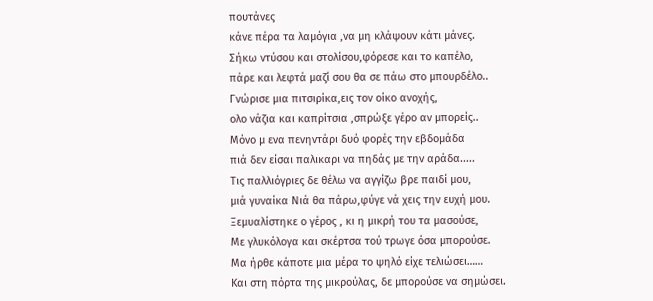πουτάνες
κάνε πέρα τα λαμόγια ,να μη κλάψουν κάτι μάνες.
Σήκω ντύσου και στολίσου,φόρεσε και το καπέλο,
πάρε και λεφτά μαζί σου θα σε πάω στο μπουρδέλο..
Γνώρισε μια πιτσιρίκα,εις τον οίκο ανοχής,
ολο νάζια και καπρίτσια ,σπρώξε γέρο αν μπορείς..
Μόνο μ ενα πενηντάρι δυό φορές την εβδομάδα
πιά δεν είσαι παλικαρι να πηδάς με την αράδα.....
Τις παλλιόγριες δε θέλω να αγγίζω βρε παιδί μου,
μιά γυναίκα Νιά θα πάρω,φύγε νά χεις την ευχή μου.
Ξεμυαλίστηκε ο γέρος , κι η μικρή του τα μασούσε,
Με γλυκόλογα και σκέρτσα τού τρωγε όσα μπορούσε.
Μα ήρθε κάποτε μια μέρα το ψηλό είχε τελιώσει……
Και στη πόρτα της μικρούλας, δε μπορούσε να σημώσει.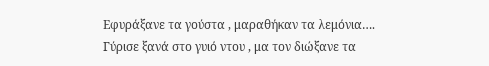Εφυράξανε τα γούστα , μαραθήκαν τα λεμόνια….
Γύρισε ξανά στο γυιό ντου , μα τον διώξανε τα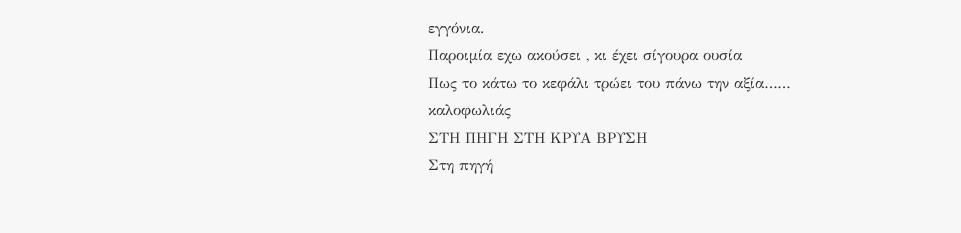εγγόνια.
Παροιμία εχω ακούσει , κι έχει σίγουρα ουσία
Πως το κάτω το κεφάλι τρώει του πάνω την αξία……
καλοφωλιάς
ΣΤΗ ΠΗΓΗ ΣΤΗ ΚΡΥΑ ΒΡΥΣΗ
Στη πηγή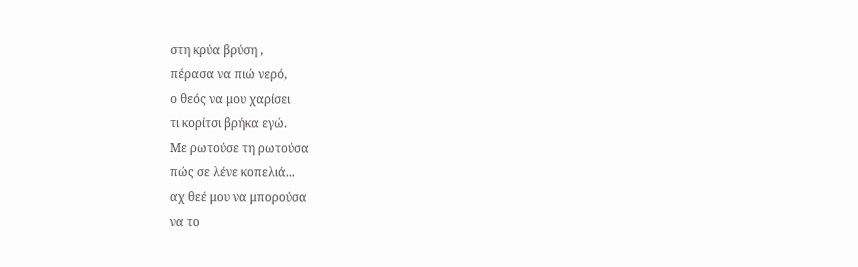στη κρύα βρύση ,
πέρασα να πιώ νερό,
ο θεός να μου χαρίσει
τι κορίτσι βρήκα εγώ.
Με ρωτούσε τη ρωτούσα
πώς σε λένε κοπελιά...
αχ θεέ μου να μπορούσα
να το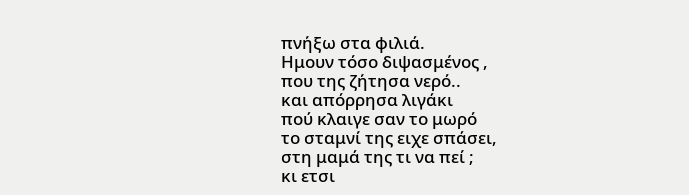πνήξω στα φιλιά.
Ημουν τόσο διψασμένος ,
που της ζήτησα νερό..
και απόρρησα λιγάκι
πού κλαιγε σαν το μωρό
το σταμνί της ειχε σπάσει,
στη μαμά της τι να πεί ;
κι ετσι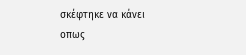σκέφτηκε να κάνει
οπως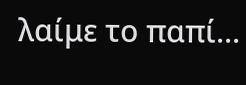λαίμε το παπί...